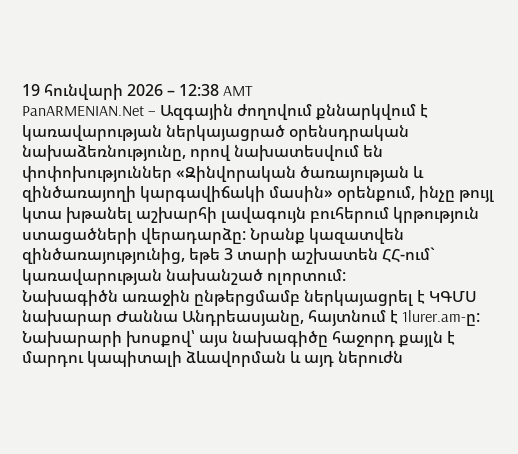19 հունվարի 2026 – 12:38 AMT
PanARMENIAN.Net – Ազգային ժողովում քննարկվում է կառավարության ներկայացրած օրենսդրական նախաձեռնությունը, որով նախատեսվում են փոփոխություններ «Զինվորական ծառայության և զինծառայողի կարգավիճակի մասին» օրենքում, ինչը թույլ կտա խթանել աշխարհի լավագույն բուհերում կրթություն ստացածների վերադարձը: Նրանք կազատվեն զինծառայությունից, եթե 3 տարի աշխատեն ՀՀ-ում` կառավարության նախանշած ոլորտում:
Նախագիծն առաջին ընթերցմամբ ներկայացրել է ԿԳՄՍ նախարար Ժաննա Անդրեասյանը, հայտնում է 1lurer.am-ը:
Նախարարի խոսքով՝ այս նախագիծը հաջորդ քայլն է մարդու կապիտալի ձևավորման և այդ ներուժն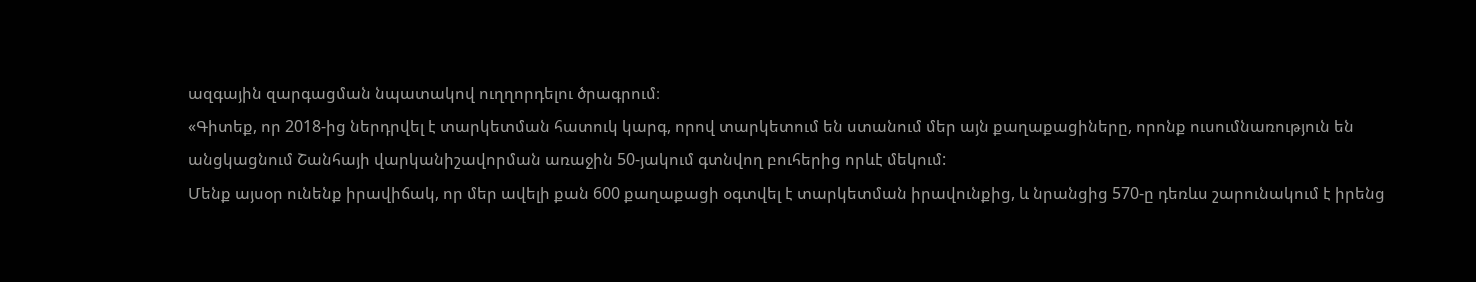ազգային զարգացման նպատակով ուղղորդելու ծրագրում։
«Գիտեք, որ 2018-ից ներդրվել է տարկետման հատուկ կարգ, որով տարկետում են ստանում մեր այն քաղաքացիները, որոնք ուսումնառություն են անցկացնում Շանհայի վարկանիշավորման առաջին 50-յակում գտնվող բուհերից որևէ մեկում:
Մենք այսօր ունենք իրավիճակ, որ մեր ավելի քան 600 քաղաքացի օգտվել է տարկետման իրավունքից, և նրանցից 570-ը դեռևս շարունակում է իրենց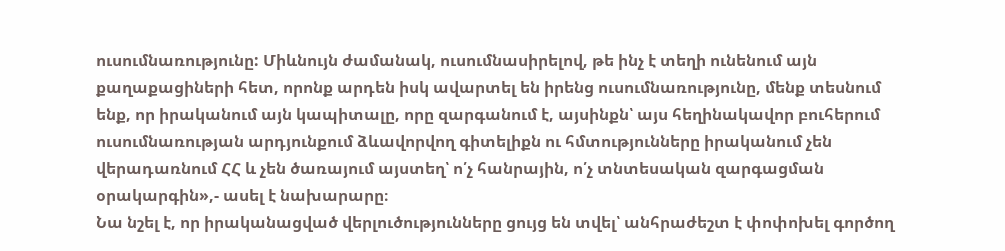ուսումնառությունը: Միևնույն ժամանակ, ուսումնասիրելով, թե ինչ է տեղի ունենում այն քաղաքացիների հետ, որոնք արդեն իսկ ավարտել են իրենց ուսումնառությունը, մենք տեսնում ենք, որ իրականում այն կապիտալը, որը զարգանում է, այսինքն՝ այս հեղինակավոր բուհերում ուսումնառության արդյունքում ձևավորվող գիտելիքն ու հմտությունները իրականում չեն վերադառնում ՀՀ և չեն ծառայում այստեղ՝ ո՛չ հանրային, ո՛չ տնտեսական զարգացման օրակարգին»,- ասել է նախարարը։
Նա նշել է, որ իրականացված վերլուծությունները ցույց են տվել՝ անհրաժեշտ է փոփոխել գործող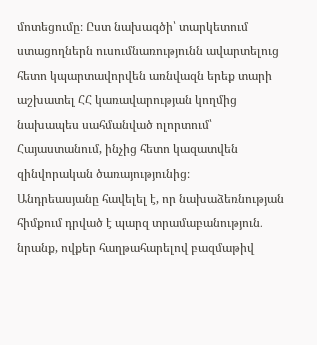մոտեցումը։ Ըստ նախագծի՝ տարկետում ստացողներն ուսումնառությունն ավարտելուց հետո կպարտավորվեն առնվազն երեք տարի աշխատել ՀՀ կառավարության կողմից նախապես սահմանված ոլորտում՝ Հայաստանում, ինչից հետո կազատվեն զինվորական ծառայությունից։
Անդրեասյանը հավելել է, որ նախաձեռնության հիմքում դրված է պարզ տրամաբանություն․ նրանք, ովքեր հաղթահարելով բազմաթիվ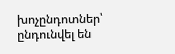խոչընդոտներ՝ ընդունվել են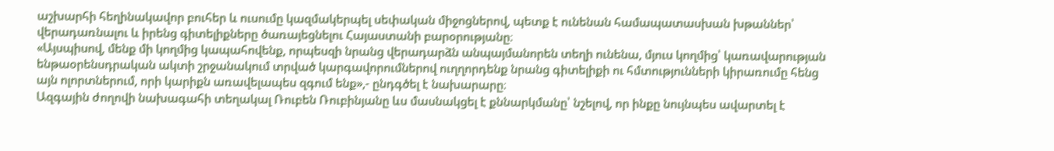աշխարհի հեղինակավոր բուհեր և ուսումը կազմակերպել սեփական միջոցներով, պետք է ունենան համապատասխան խթաններ՝ վերադառնալու և իրենց գիտելիքները ծառայեցնելու Հայաստանի բարօրությանը։
«Այսպիսով, մենք մի կողմից կապահովենք, որպեսզի նրանց վերադարձն անպայմանորեն տեղի ունենա, մյուս կողմից՝ կառավարության ենթաօրենսդրական ակտի շրջանակում տրված կարգավորումներով ուղղորդենք նրանց գիտելիքի ու հմտությունների կիրառումը հենց այն ոլորտներում, որի կարիքն առավելապես զգում ենք»,- ընդգծել է նախարարը։
Ազգային ժողովի նախագահի տեղակալ Ռուբեն Ռուբինյանը ևս մասնակցել է քննարկմանը՝ նշելով, որ ինքը նույնպես ավարտել է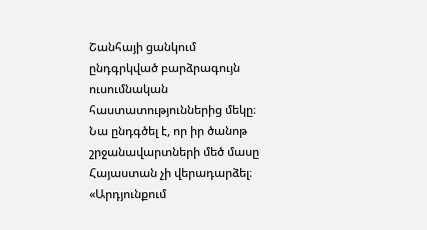Շանհայի ցանկում ընդգրկված բարձրագույն ուսումնական հաստատություններից մեկը։ Նա ընդգծել է, որ իր ծանոթ շրջանավարտների մեծ մասը Հայաստան չի վերադարձել։
«Արդյունքում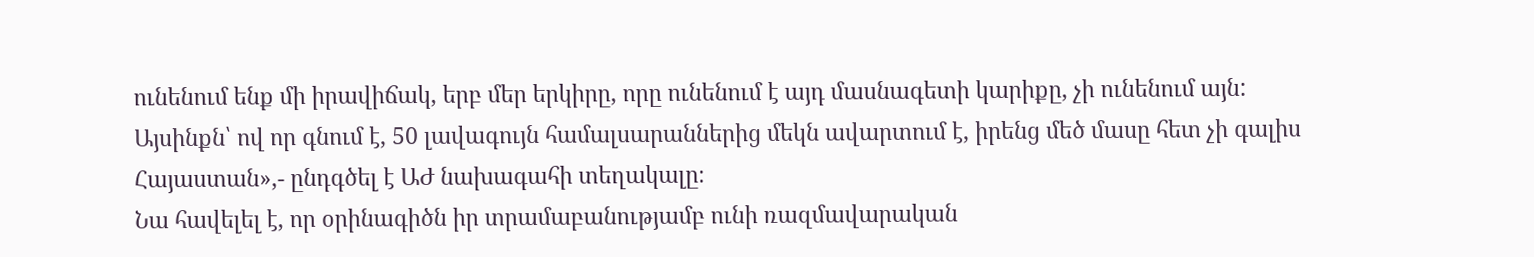ունենում ենք մի իրավիճակ, երբ մեր երկիրը, որը ունենում է այդ մասնագետի կարիքը, չի ունենում այն: Այսինքն՝ ով որ գնում է, 50 լավագույն համալսարաններից մեկն ավարտում է, իրենց մեծ մասը հետ չի գալիս Հայաստան»,- ընդգծել է ԱԺ նախագահի տեղակալը։
Նա հավելել է, որ օրինագիծն իր տրամաբանությամբ ունի ռազմավարական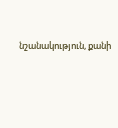նշանակություն, քանի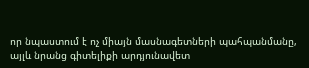որ նպաստում է ոչ միայն մասնագետների պահպանմանը, այլև նրանց գիտելիքի արդյունավետ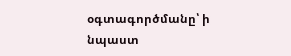օգտագործմանը՝ ի նպաստ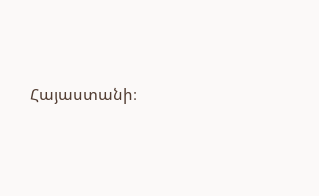Հայաստանի։